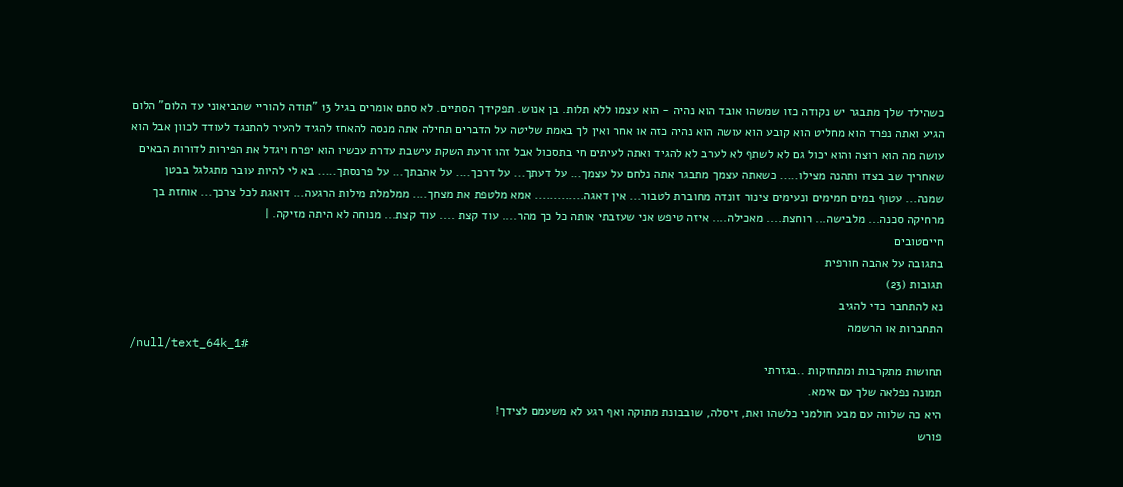כשהילד שלך מתבגר יש נקודה כזו שמשהו אובד הוא נהיה - הוא עצמו ללא תלות. בן אנוש. תפקידך הסתיים. לא סתם אומרים בגיל 13 "תודה להוריי שהביאוני עד הלום" הלום הגיע ואתה נפרד הוא מחליט הוא קובע הוא עושה הוא נהיה כזה או אחר ואין לך באמת שליטה על הדברים תחילה אתה מנסה להאחז להגיד להעיר להתנגד לעודד לכוון אבל הוא עושה מה הוא רוצה והוא יכול גם לא לשתף לא לערב לא להגיד ואתה לעיתים חי בתסכול אבל זהו זרעת השקת עישבת עדרת עכשיו הוא יפרח ויגדל את הפירות לדורות הבאים שאחריך שב בצדו ותהנה מצילו..... כשאתה עצמך מתבגר אתה נלחם על עצמך... על דעתך... על דרכך.... על אהבתך... על פרנסתך..... בא לי להיות עובר מתגלגל בבטן שמנה... עטוף במים חמימים ונעימים צינור זונדה מחוברת לטבור... אין דאגה............. אמא מלטפת את מצחך.... ממלמלת מילות הרגעה... דואגת לכל צרכך... אוחזת בך מרחיקה סכנה... מלבישה... רוחצת.... מאכילה.... איזה טיפש אני שעזבתי אותה כל כך מהר.... עוד קצת .... עוד קצת... מנוחה לא היתה מזיקה. |
חייםטובים
בתגובה על אהבה חורפית
תגובות (23)
נא להתחבר כדי להגיב
התחברות או הרשמה
/null/text_64k_1#
תחושות מתקרבות ומתחזקות ..בגזרתי
תמונה נפלאה שלך עם אימא.
היא כה שלווה עם מבע חולמני כלשהו ואת, זיסלה, שובבונת מתוקה ואף רגע לא משעמם לצידך!
פורש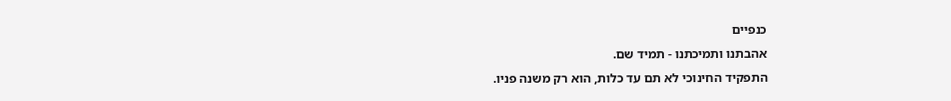כנפיים
אהבתנו ותמיכתנו - תמיד שם.
התפקיד החינוכי לא תם עד כלות, הוא רק משנה פניו.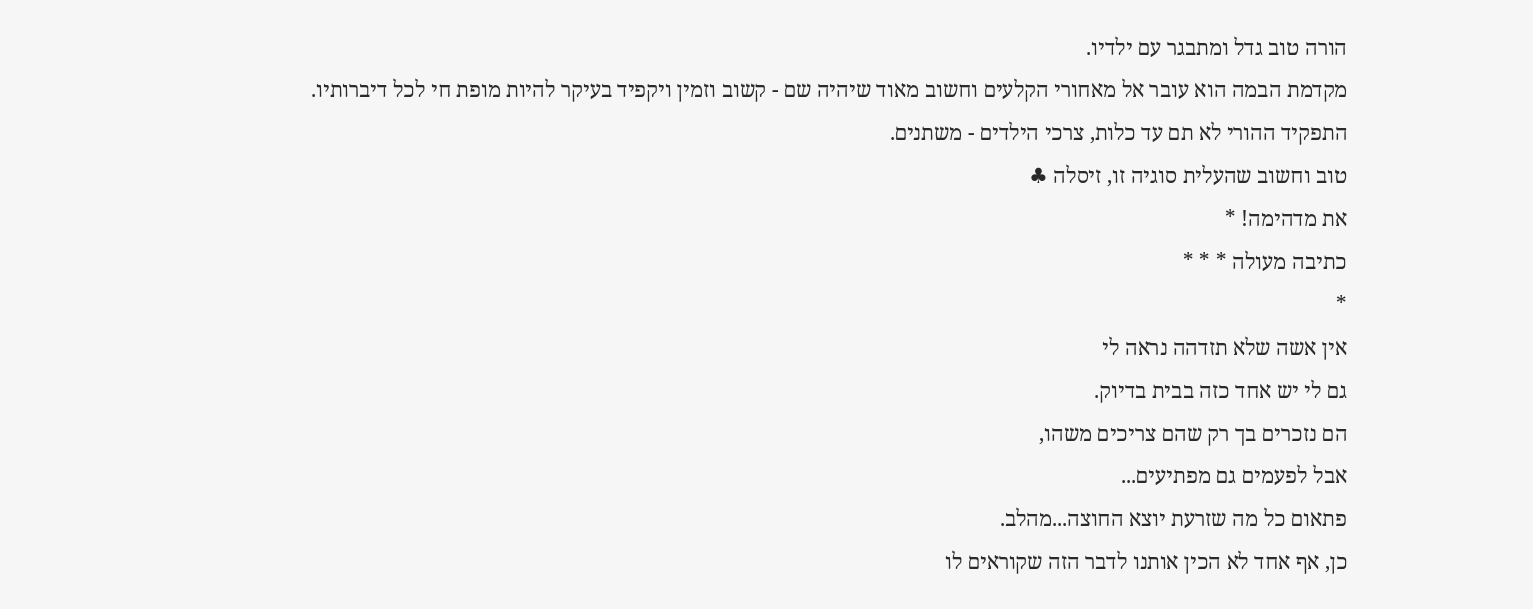הורה טוב גדל ומתבגר עם ילדיו.
מקדמת הבמה הוא עובר אל מאחורי הקלעים וחשוב מאוד שיהיה שם - קשוב וזמין ויקפיד בעיקר להיות מופת חי לכל דיברותיו.
התפקיד ההורי לא תם עד כלות, צרכי הילדים - משתנים.
טוב וחשוב שהעלית סוגיה זו, זיסלה ♣
את מדהימה! *
כתיבה מעולה * * *
*
אין אשה שלא תזדהה נראה לי
גם לי יש אחד כזה בבית בדיוק.
הם נזכרים בך רק שהם צריכים משהו,
אבל לפעמים גם מפתיעים...
פתאום כל מה שזרעת יוצא החוצה...מהלב.
כן, אף אחד לא הכין אותנו לדבר הזה שקוראים לו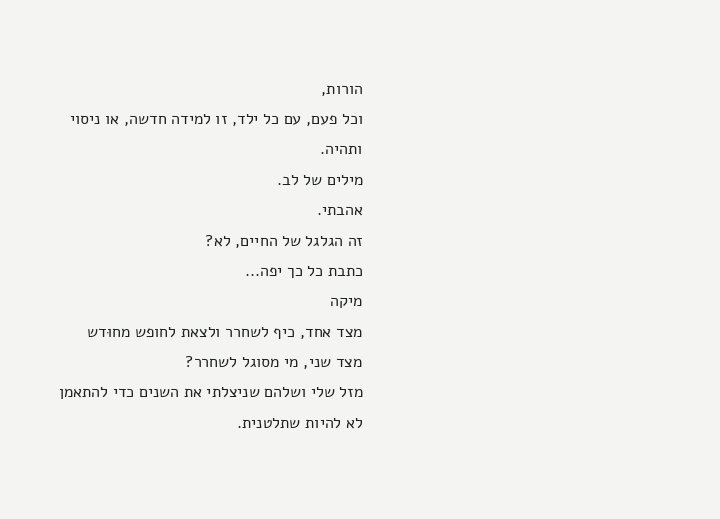הורות,
וכל פעם, עם כל ילד, זו למידה חדשה, או ניסוי ותהיה.
מילים של לב.
אהבתי.
זה הגלגל של החיים, לא?
כתבת כל כך יפה...
מיקה
מצד אחד, כיף לשחרר ולצאת לחופש מחוּדש
מצד שני, מי מסוגל לשחרר?
מזל שלי ושלהם שניצלתי את השנים כדי להתאמן לא להיות שתלטנית.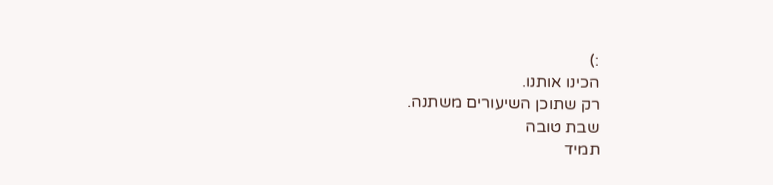:)
הכינו אותנו.
רק שתוכן השיעורים משתנה.
שבת טובה
תמיד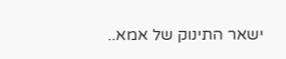ישאר התינוק של אמא..